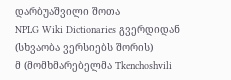დარბუაშვილი შოთა
NPLG Wiki Dictionaries გვერდიდან
(სხვაობა ვერსიებს შორის)
მ (მომხმარებელმა Tkenchoshvili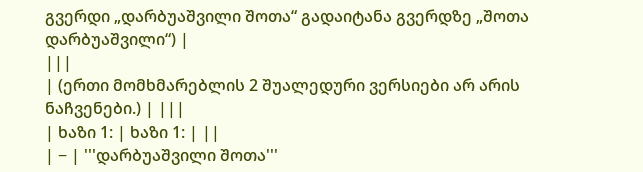გვერდი „დარბუაშვილი შოთა“ გადაიტანა გვერდზე „შოთა დარბუაშვილი“) |
|||
| (ერთი მომხმარებლის 2 შუალედური ვერსიები არ არის ნაჩვენები.) | |||
| ხაზი 1: | ხაზი 1: | ||
| − | '''დარბუაშვილი შოთა'''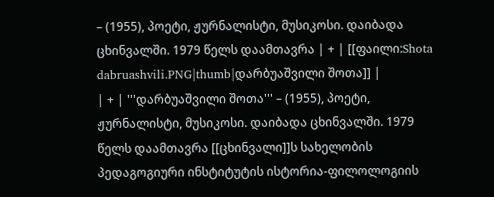– (1955), პოეტი, ჟურნალისტი, მუსიკოსი. დაიბადა ცხინვალში. 1979 წელს დაამთავრა | + | [[ფაილი:Shota dabruashvili.PNG|thumb|დარბუაშვილი შოთა]] |
| + | '''დარბუაშვილი შოთა''' – (1955), პოეტი, ჟურნალისტი, მუსიკოსი. დაიბადა ცხინვალში. 1979 წელს დაამთავრა [[ცხინვალი]]ს სახელობის პედაგოგიური ინსტიტუტის ისტორია-ფილოლოგიის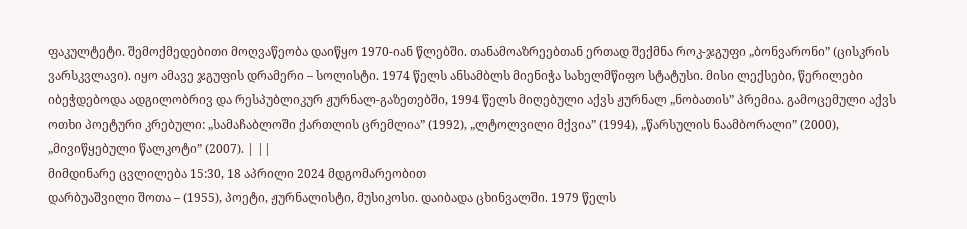ფაკულტეტი. შემოქმედებითი მოღვაწეობა დაიწყო 1970-იან წლებში. თანამოაზრეებთან ერთად შექმნა როკ-ჯგუფი „ბონვარონი” (ცისკრის ვარსკვლავი). იყო ამავე ჯგუფის დრამერი – სოლისტი. 1974 წელს ანსამბლს მიენიჭა სახელმწიფო სტატუსი. მისი ლექსები, წერილები იბეჭდებოდა ადგილობრივ და რესპუბლიკურ ჟურნალ-გაზეთებში, 1994 წელს მიღებული აქვს ჟურნალ „ნობათის” პრემია. გამოცემული აქვს ოთხი პოეტური კრებული: „სამაჩაბლოში ქართლის ცრემლია” (1992), „ლტოლვილი მქვია” (1994), „წარსულის ნაამბორალი” (2000), „მივიწყებული წალკოტი” (2007). | ||
მიმდინარე ცვლილება 15:30, 18 აპრილი 2024 მდგომარეობით
დარბუაშვილი შოთა – (1955), პოეტი, ჟურნალისტი, მუსიკოსი. დაიბადა ცხინვალში. 1979 წელს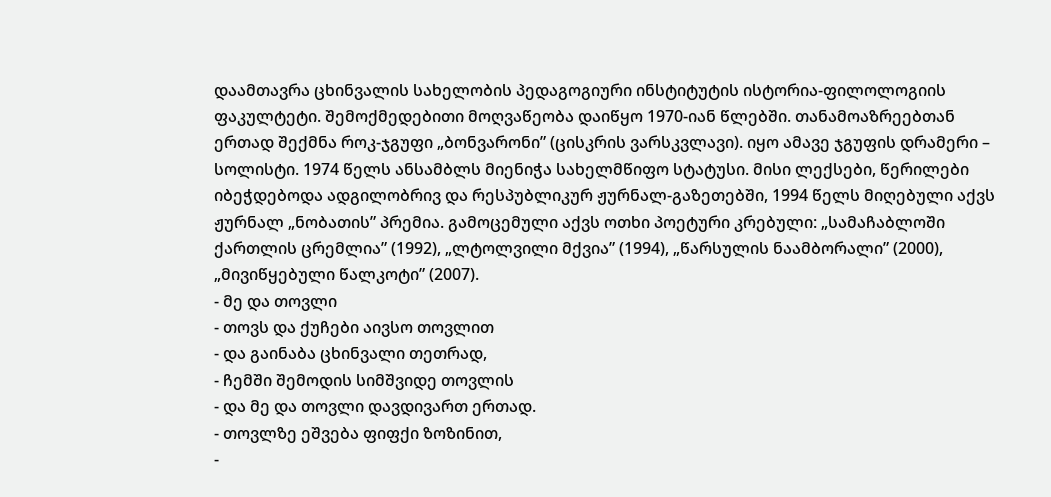დაამთავრა ცხინვალის სახელობის პედაგოგიური ინსტიტუტის ისტორია-ფილოლოგიის ფაკულტეტი. შემოქმედებითი მოღვაწეობა დაიწყო 1970-იან წლებში. თანამოაზრეებთან ერთად შექმნა როკ-ჯგუფი „ბონვარონი” (ცისკრის ვარსკვლავი). იყო ამავე ჯგუფის დრამერი – სოლისტი. 1974 წელს ანსამბლს მიენიჭა სახელმწიფო სტატუსი. მისი ლექსები, წერილები იბეჭდებოდა ადგილობრივ და რესპუბლიკურ ჟურნალ-გაზეთებში, 1994 წელს მიღებული აქვს ჟურნალ „ნობათის” პრემია. გამოცემული აქვს ოთხი პოეტური კრებული: „სამაჩაბლოში ქართლის ცრემლია” (1992), „ლტოლვილი მქვია” (1994), „წარსულის ნაამბორალი” (2000), „მივიწყებული წალკოტი” (2007).
- მე და თოვლი
- თოვს და ქუჩები აივსო თოვლით
- და გაინაბა ცხინვალი თეთრად,
- ჩემში შემოდის სიმშვიდე თოვლის
- და მე და თოვლი დავდივართ ერთად.
- თოვლზე ეშვება ფიფქი ზოზინით,
-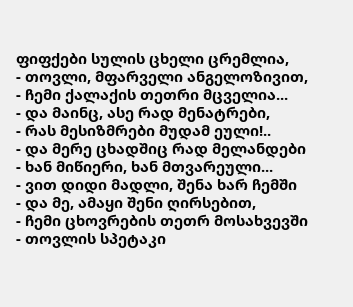ფიფქები სულის ცხელი ცრემლია,
- თოვლი, მფარველი ანგელოზივით,
- ჩემი ქალაქის თეთრი მცველია...
- და მაინც, ასე რად მენატრები,
- რას მესიზმრები მუდამ ეული!..
- და მერე ცხადშიც რად მელანდები
- ხან მიწიერი, ხან მთვარეული...
- ვით დიდი მადლი, შენა ხარ ჩემში
- და მე, ამაყი შენი ღირსებით,
- ჩემი ცხოვრების თეთრ მოსახვევში
- თოვლის სპეტაკი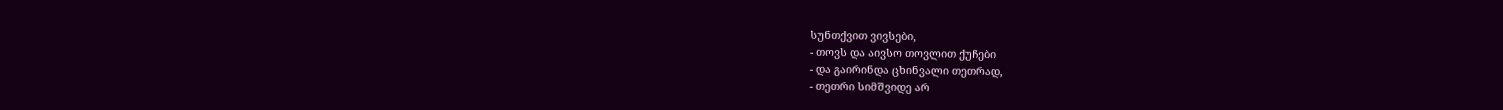სუნთქვით ვივსები,
- თოვს და აივსო თოვლით ქუჩები
- და გაირინდა ცხინვალი თეთრად,
- თეთრი სიმშვიდე არ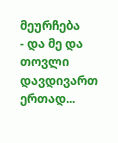მეურჩება
- და მე და თოვლი დავდივართ ერთად...